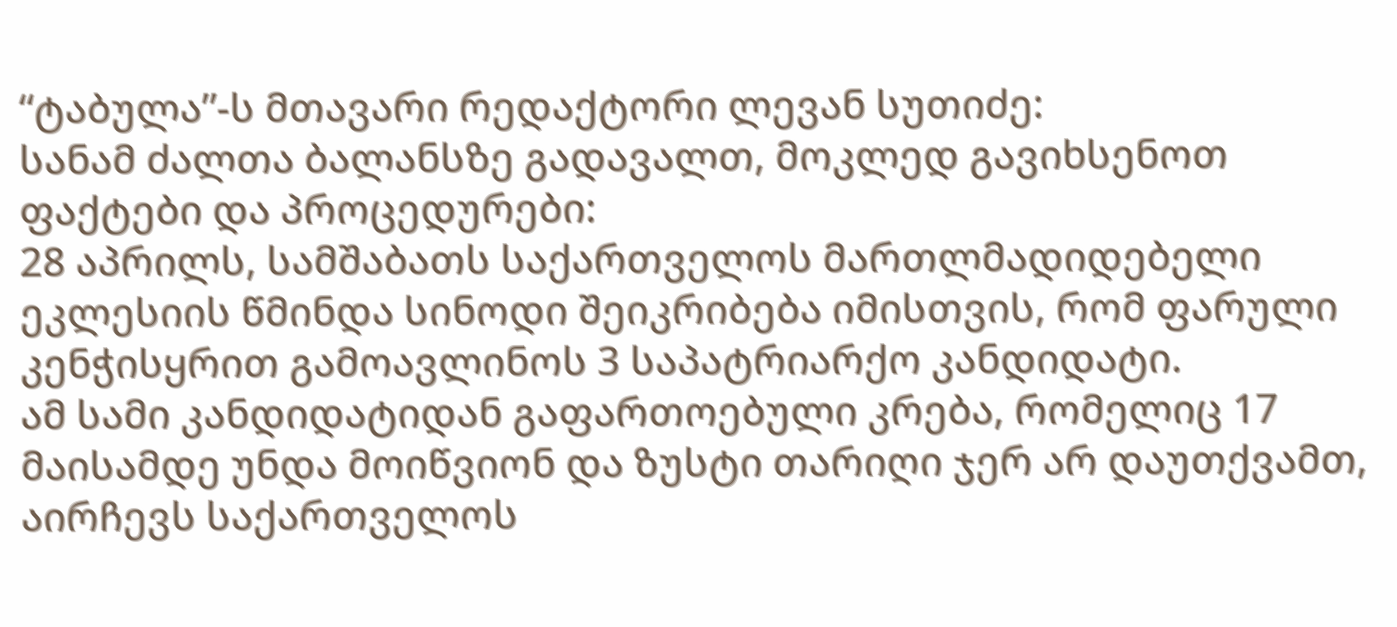“ტაბულა”-ს მთავარი რედაქტორი ლევან სუთიძე:
სანამ ძალთა ბალანსზე გადავალთ, მოკლედ გავიხსენოთ ფაქტები და პროცედურები:
28 აპრილს, სამშაბათს საქართველოს მართლმადიდებელი ეკლესიის წმინდა სინოდი შეიკრიბება იმისთვის, რომ ფარული კენჭისყრით გამოავლინოს 3 საპატრიარქო კანდიდატი.
ამ სამი კანდიდატიდან გაფართოებული კრება, რომელიც 17 მაისამდე უნდა მოიწვიონ და ზუსტი თარიღი ჯერ არ დაუთქვამთ, აირჩევს საქართველოს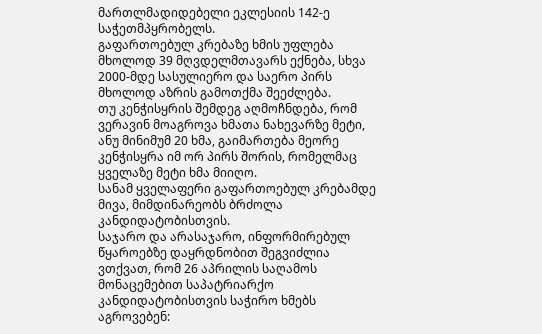მართლმადიდებელი ეკლესიის 142-ე საჭეთმპყრობელს.
გაფართოებულ კრებაზე ხმის უფლება მხოლოდ 39 მღვდელმთავარს ექნება, სხვა 2000-მდე სასულიერო და საერო პირს მხოლოდ აზრის გამოთქმა შეეძლება.
თუ კენჭისყრის შემდეგ აღმოჩნდება, რომ ვერავინ მოაგროვა ხმათა ნახევარზე მეტი, ანუ მინიმუმ 20 ხმა, გაიმართება მეორე კენჭისყრა იმ ორ პირს შორის, რომელმაც ყველაზე მეტი ხმა მიიღო.
სანამ ყველაფერი გაფართოებულ კრებამდე მივა, მიმდინარეობს ბრძოლა კანდიდატობისთვის.
საჯარო და არასაჯარო, ინფორმირებულ წყაროებზე დაყრდნობით შეგვიძლია ვთქვათ, რომ 26 აპრილის საღამოს მონაცემებით საპატრიარქო კანდიდატობისთვის საჭირო ხმებს აგროვებენ: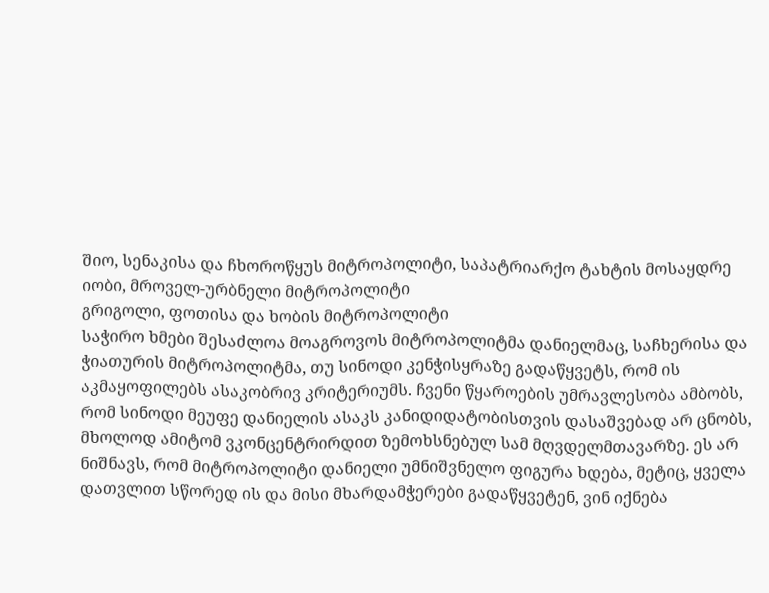შიო, სენაკისა და ჩხოროწყუს მიტროპოლიტი, საპატრიარქო ტახტის მოსაყდრე
იობი, მროველ-ურბნელი მიტროპოლიტი
გრიგოლი, ფოთისა და ხობის მიტროპოლიტი
საჭირო ხმები შესაძლოა მოაგროვოს მიტროპოლიტმა დანიელმაც, საჩხერისა და ჭიათურის მიტროპოლიტმა, თუ სინოდი კენჭისყრაზე გადაწყვეტს, რომ ის აკმაყოფილებს ასაკობრივ კრიტერიუმს. ჩვენი წყაროების უმრავლესობა ამბობს, რომ სინოდი მეუფე დანიელის ასაკს კანიდიდატობისთვის დასაშვებად არ ცნობს, მხოლოდ ამიტომ ვკონცენტრირდით ზემოხსნებულ სამ მღვდელმთავარზე. ეს არ ნიშნავს, რომ მიტროპოლიტი დანიელი უმნიშვნელო ფიგურა ხდება, მეტიც, ყველა დათვლით სწორედ ის და მისი მხარდამჭერები გადაწყვეტენ, ვინ იქნება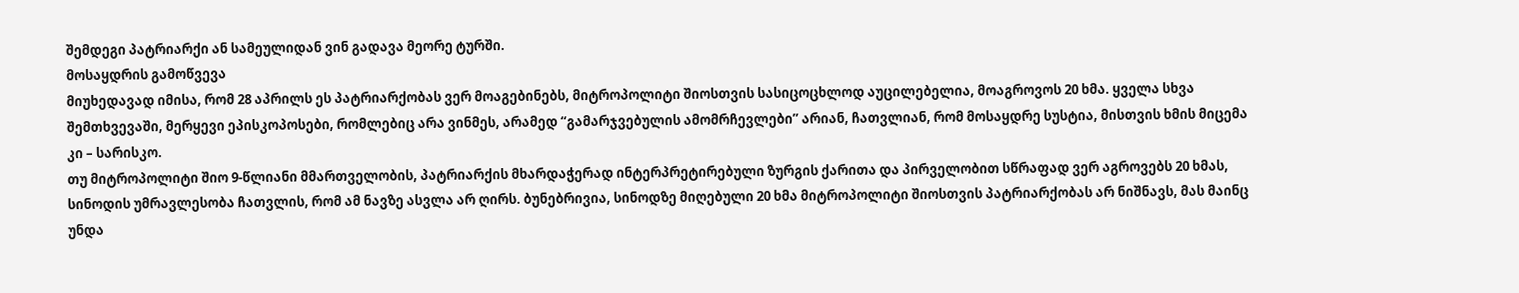შემდეგი პატრიარქი ან სამეულიდან ვინ გადავა მეორე ტურში.
მოსაყდრის გამოწვევა
მიუხედავად იმისა, რომ 28 აპრილს ეს პატრიარქობას ვერ მოაგებინებს, მიტროპოლიტი შიოსთვის სასიცოცხლოდ აუცილებელია, მოაგროვოს 20 ხმა. ყველა სხვა შემთხვევაში, მერყევი ეპისკოპოსები, რომლებიც არა ვინმეს, არამედ “გამარჯვებულის ამომრჩევლები” არიან, ჩათვლიან, რომ მოსაყდრე სუსტია, მისთვის ხმის მიცემა კი – სარისკო.
თუ მიტროპოლიტი შიო 9-წლიანი მმართველობის, პატრიარქის მხარდაჭერად ინტერპრეტირებული ზურგის ქარითა და პირველობით სწრაფად ვერ აგროვებს 20 ხმას, სინოდის უმრავლესობა ჩათვლის, რომ ამ ნავზე ასვლა არ ღირს. ბუნებრივია, სინოდზე მიღებული 20 ხმა მიტროპოლიტი შიოსთვის პატრიარქობას არ ნიშნავს, მას მაინც უნდა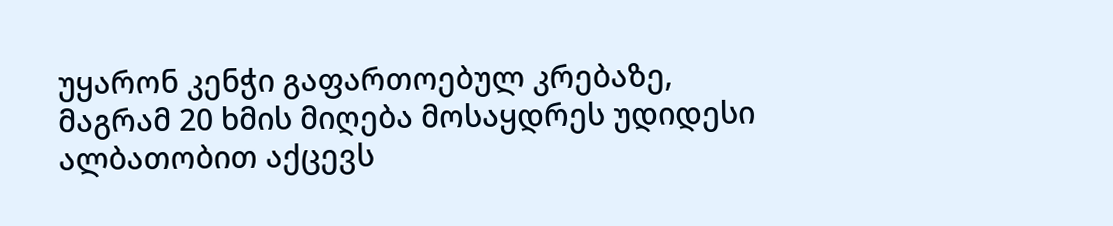უყარონ კენჭი გაფართოებულ კრებაზე, მაგრამ 20 ხმის მიღება მოსაყდრეს უდიდესი ალბათობით აქცევს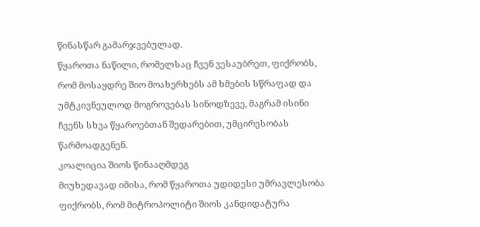წინასწარ გამარჯვებულად.
წყაროთა ნაწილი, რომელსაც ჩვენ ვესაუბრეთ, ფიქრობს, რომ მოსაყდრე შიო მოახერხებს ამ ხმების სწრაფად და უმტკივნეულოდ მოგროვებას სინოდზევე, მაგრამ ისინი ჩვენს სხვა წყაროებთან შედარებით, უმცირესობას წარმოადგენენ.
კოალიცია შიოს წინააღმდეგ
მიუხედავად იმისა, რომ წყაროთა უდიდესი უმრავლესობა ფიქრობს, რომ მიტროპოლიტი შიოს კანდიდატურა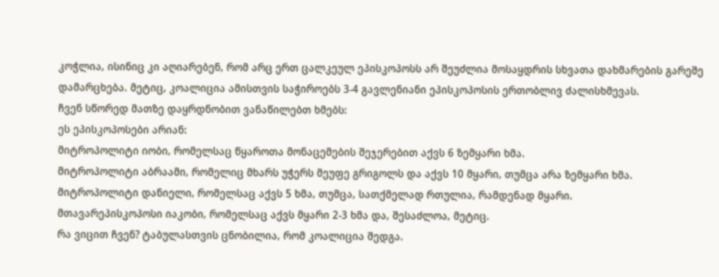კოჭლია, ისინიც კი აღიარებენ, რომ არც ერთ ცალკეულ ეპისკოპოსს არ შეუძლია მოსაყდრის სხვათა დახმარების გარეშე დამარცხება. მეტიც, კოალიცია ამისთვის საჭიროებს 3-4 გავლენიანი ეპისკოპოსის ერთობლივ ძალისხმევას.
ჩვენ სწორედ მათზე დაყრდნობით ვანაწილებთ ხმებს:
ეს ეპისკოპოსები არიან:
მიტროპოლიტი იობი, რომელსაც წყაროთა მონაცემების შეჯერებით აქვს 6 ზემყარი ხმა.
მიტროპოლიტი აბრაამი, რომელიც მხარს უჭერს მეუფე გრიგოლს და აქვს 10 მყარი, თუმცა არა ზემყარი ხმა.
მიტროპოლიტი დანიელი, რომელსაც აქვს 5 ხმა, თუმცა, სათქმელად რთულია, რამდენად მყარი.
მთავარეპისკოპოსი იაკობი, რომელსაც აქვს მყარი 2-3 ხმა და, შესაძლოა, მეტიც.
რა ვიცით ჩვენ? ტაბულასთვის ცნობილია, რომ კოალიცია შედგა.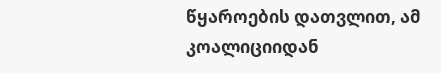წყაროების დათვლით, ამ კოალიციიდან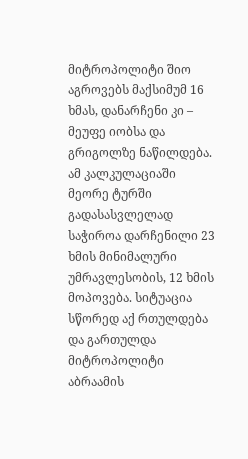მიტროპოლიტი შიო აგროვებს მაქსიმუმ 16 ხმას, დანარჩენი კი – მეუფე იობსა და გრიგოლზე ნაწილდება. ამ კალკულაციაში მეორე ტურში გადასასვლელად საჭიროა დარჩენილი 23 ხმის მინიმალური უმრავლესობის, 12 ხმის მოპოვება. სიტუაცია სწორედ აქ რთულდება და გართულდა მიტროპოლიტი აბრაამის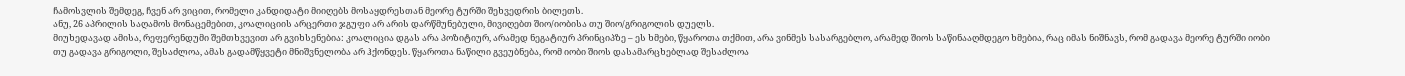ჩამოსვლის შემდეგ, ჩვენ არ ვიცით, რომელი კანდიდატი მიიღებს მოსაყდრესთან მეორე ტურში შეხვედრის ბილეთს.
ანუ, 26 აპრილის საღამოს მონაცემებით, კოალიციის არცერთი ჯგუფი არ არის დარწმუნებული, მივიღებთ შიო/იობისა თუ შიო/გრიგოლის დუელს.
მიუხედავად ამისა, რეფერენდუმი შემთხვევით არ გვიხსენებია: კოალიცია დგას არა პოზიტიურ, არამედ ნეგატიურ პრინციპზე – ეს ხმები, წყაროთა თქმით, არა ვინმეს სასარგებლო, არამედ შიოს საწინააღმდეგო ხმებია, რაც იმას ნიშნავს, რომ გადავა მეორე ტურში იობი თუ გადავა გრიგოლი, შესაძლოა, ამას გადამწყვეტი მნიშვნელობა არ ჰქონდეს. წყაროთა ნაწილი გვეუბნება, რომ იობი შიოს დასამარცხებლად შესაძლოა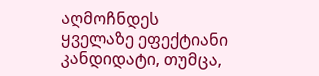აღმოჩნდეს ყველაზე ეფექტიანი კანდიდატი, თუმცა,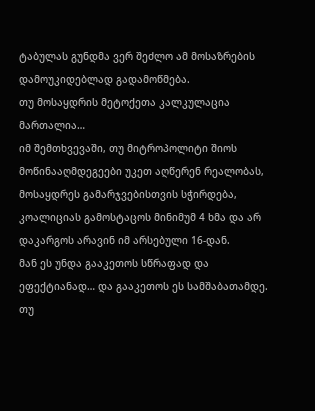ტაბულას გუნდმა ვერ შეძლო ამ მოსაზრების დამოუკიდებლად გადამოწმება.
თუ მოსაყდრის მეტოქეთა კალკულაცია მართალია…
იმ შემთხვევაში, თუ მიტროპოლიტი შიოს მოწინააღმდეგეები უკეთ აღწერენ რეალობას, მოსაყდრეს გამარჯვებისთვის სჭირდება, კოალიციას გამოსტაცოს მინიმუმ 4 ხმა და არ დაკარგოს არავინ იმ არსებული 16-დან.
მან ეს უნდა გააკეთოს სწრაფად და ეფექტიანად… და გააკეთოს ეს სამშაბათამდე.
თუ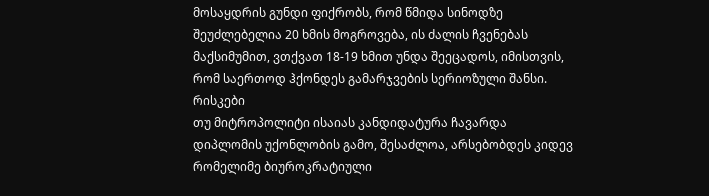მოსაყდრის გუნდი ფიქრობს, რომ წმიდა სინოდზე შეუძლებელია 20 ხმის მოგროვება, ის ძალის ჩვენებას მაქსიმუმით, ვთქვათ 18-19 ხმით უნდა შეეცადოს, იმისთვის, რომ საერთოდ ჰქონდეს გამარჯვების სერიოზული შანსი.
რისკები
თუ მიტროპოლიტი ისაიას კანდიდატურა ჩავარდა დიპლომის უქონლობის გამო, შესაძლოა, არსებობდეს კიდევ რომელიმე ბიუროკრატიული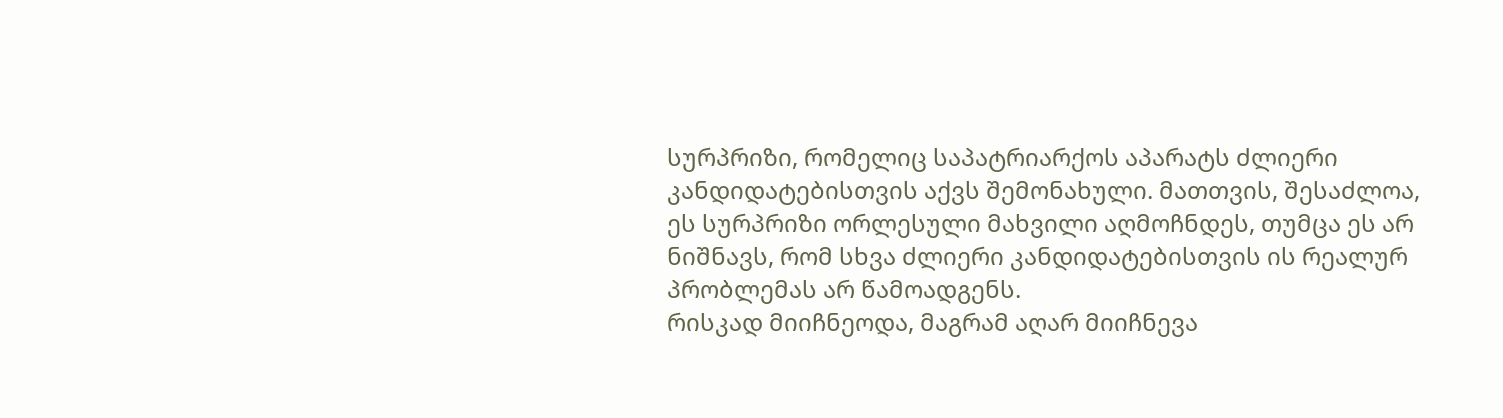სურპრიზი, რომელიც საპატრიარქოს აპარატს ძლიერი კანდიდატებისთვის აქვს შემონახული. მათთვის, შესაძლოა, ეს სურპრიზი ორლესული მახვილი აღმოჩნდეს, თუმცა ეს არ ნიშნავს, რომ სხვა ძლიერი კანდიდატებისთვის ის რეალურ პრობლემას არ წამოადგენს.
რისკად მიიჩნეოდა, მაგრამ აღარ მიიჩნევა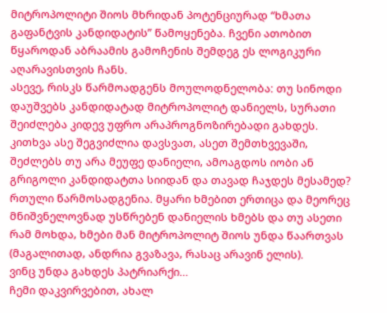მიტროპოლიტი შიოს მხრიდან პოტენციურად “ხმათა გაფანტვის კანდიდატის” წამოყენება. ჩვენი ათობით წყაროდან აბრაამის გამოჩენის შემდეგ ეს ლოგიკური აღარავისთვის ჩანს.
ასევე, რისკს წარმოადგენს მოულოდნელობა: თუ სინოდი დაუშვებს კანდიდატად მიტროპოლიტ დანიელს, სურათი შეიძლება კიდევ უფრო არაპროგნოზირებადი გახდეს. კითხვა ასე შეგვიძლია დავსვათ, ასეთ შემთხვევაში, შეძლებს თუ არა მეუფე დანიელი, ამოაგდოს იობი ან გრიგოლი კანდიდატთა სიიდან და თავად ჩაჯდეს მესამედ? რთული წარმოსადგენია. მყარი ხმებით ერთიცა და მეორეც მნიშვნელოვნად უსწრებენ დანიელის ხმებს და თუ ასეთი რამ მოხდა, ხმები მან მიტროპოლიტ შიოს უნდა წაართვას (მაგალითად, ანდრია გვაზავა, რასაც არავინ ელის).
ვინც უნდა გახდეს პატრიარქი…
ჩემი დაკვირვებით, ახალ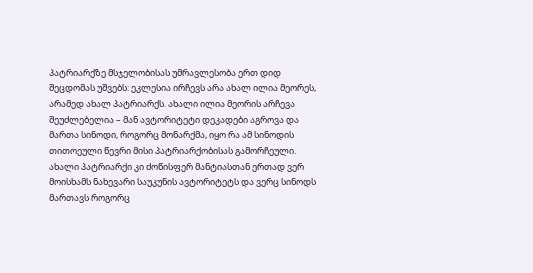პატრიარქზე მსჯელობისას უმრავლესობა ერთ დიდ შეცდომას უშვებს: ეკლესია ირჩევს არა ახალ ილია მეორეს, არამედ ახალ პატრიარქს. ახალი ილია მეორის არჩევა შეუძლებელია – მან ავტორიტეტი დეკადები აგროვა და მართა სინოდი, როგორც მონარქმა, იყო რა ამ სინოდის თითოეული წევრი მისი პატრიარქობისას გამორჩეული. ახალი პატრიარქი კი ძოწისფერ მანტიასთან ერთად ვერ მოისხამს ნახევარი საუკუნის ავტორიტეტს და ვერც სინოდს მართავს როგორც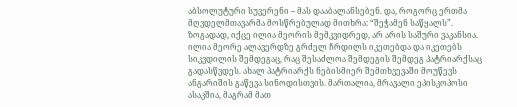აბსოლუტური სუვერენი – მას დააბალანსებენ. და, როგორც ერთმა მღვდელმთავარმა მოსწრებულად მითხრა: “შეჭამენ საწყალს”.
ზოგადად, იქცე ილია მეორის მემკვიდრედ, არ არის საშური ვაკანსია. ილია მეორე ალავერდზე გრძელ ჩრდილს იკეთებდა და იკეთებს სიკვდილის შემდეგაც, რაც შესაძლოა შემდეგის შემდეგ პატრიარქსაც გადასწვდეს. ახალ პატრიარქს ნებისმიერ შემთხვევაში მოუწევს ანგარიშის გაწევა სინოდისთვის. მართალია, მრავალი ეპისკოპოსი ასაკშია, მაგრამ მათ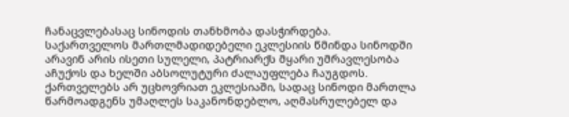ჩანაცვლებასაც სინოდის თანხმობა დასჭირდება. საქართველოს მართლმადიდებელი ეკლესიის წმინდა სინოდში არავინ არის ისეთი სულელი, პატრიარქს მყარი უმრავლესობა აჩუქოს და ხელში აბსოლუტური ძალაუფლება ჩაუგდოს.
ქართველებს არ უცხოვრიათ ეკლესიაში, სადაც სინოდი მართლა წარმოადგენს უმაღლეს საკანონდებლო, აღმასრულებელ და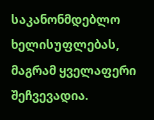საკანონმდებლო ხელისუფლებას, მაგრამ ყველაფერი შეჩვევადია.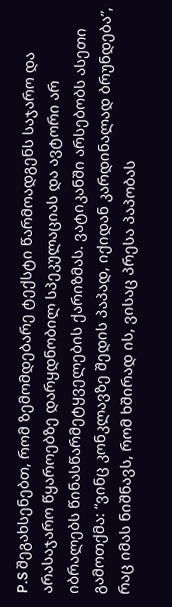P.S შეგახსენებთ, რომ ზემომდებარე ტექსტი წარმოადგენს საჯარო და არასაჯარო წყაროებზე დარყდნობილ სპეკულაციას და ავტორი არ იბრალებს წინასწარმეტყველების ქარიზმას. ვატიკანში არსებობს ასეთი გამოთქმა: “ვინც კონკლავზე შედის პაპად, იქიდან კარდინალად ბრუნდება”, რაც იმას ნიშნავს, რომ ხშირად ის, ვისაც პრესა პაპობას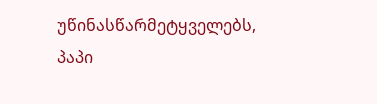უწინასწარმეტყველებს, პაპი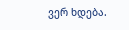ვერ ხდება.